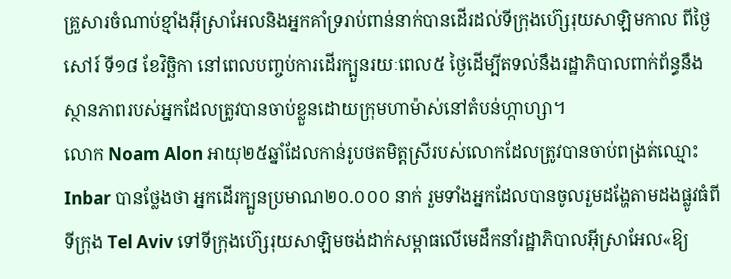គ្រួសារចំណាប់ខ្មាំងអ៊ីស្រាអែលនិងអ្នកគាំទ្ររាប់ពាន់នាក់បានដើរដល់ទីក្រុងហ៊្សេរុយសាឡិមកាល ពីថ្ងៃសៅរ៍ ទី១៨ ខែវិច្ឆិកា នៅពេលបញ្ចប់ការដើរក្បួនរយៈពេល៥ ថ្ងៃដើម្បីតទល់នឹងរដ្ឋាភិបាលពាក់ព័ន្ធនឹងស្ថានភាពរបស់អ្នកដែលត្រូវបានចាប់ខ្លួនដោយក្រុមហាម៉ាស់នៅតំបន់ហ្កាហ្សា។
លោក Noam Alon អាយុ២៥ឆ្នាំដែលកាន់រូបថតមិត្តស្រីរបស់លោកដែលត្រូវបានចាប់ពង្រត់ឈ្មោះ Inbar បានថ្លែងថា អ្នកដើរក្បួនប្រមាណ២០.០០០ នាក់ រួមទាំងអ្នកដែលបានចូលរួមដង្ហែតាមដងផ្លូវធំពីទីក្រុង Tel Aviv ទៅទីក្រុងហ៊្សេរុយសាឡិមចង់ដាក់សម្ពាធលើមេដឹកនាំរដ្ឋាភិបាលអ៊ីស្រាអែល«ឱ្យ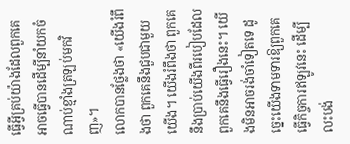ធ្វើអ្វីគ្រប់យ៉ាងដែលពួកគេអាចធ្វើបានដើម្បីនាំយកចំណាប់ខ្មាំងត្រឡប់មកវិញ»។
លោកបានថ្លែងថា «យើងរំពឹងថា ពួកគេនឹងជួបជាមួយយើង។ យើងរំពឹងថា ពួកគេនឹងប្រាប់យើងពីរបៀបដែលពួកគេនឹងធ្វើរឿងនេះ។ យើងមិនអាចរង់ចាំទៀតទេ ដូច្នេះយើងទាមទារឱ្យពួកគេធ្វើកិច្ចការឥឡូវនេះ ដើម្បីលះបង់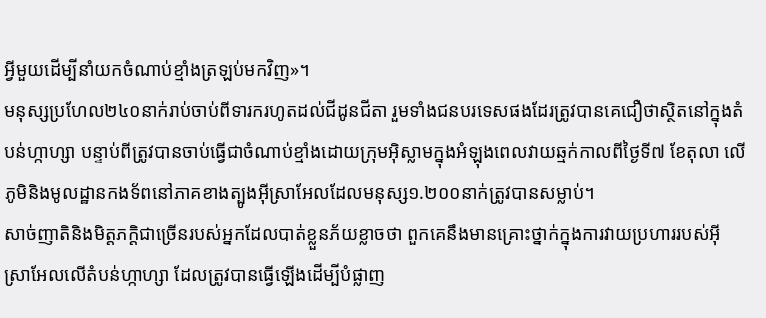អ្វីមួយដើម្បីនាំយកចំណាប់ខ្មាំងត្រឡប់មកវិញ»។
មនុស្សប្រហែល២៤០នាក់រាប់ចាប់ពីទារករហូតដល់ជីដូនជីតា រួមទាំងជនបរទេសផងដែរត្រូវបានគេជឿថាស្ថិតនៅក្នុងតំបន់ហ្កាហ្សា បន្ទាប់ពីត្រូវបានចាប់ធ្វើជាចំណាប់ខ្មាំងដោយក្រុមអ៊ិស្លាមក្នុងអំឡុងពេលវាយឆ្មក់កាលពីថ្ងៃទី៧ ខែតុលា លើភូមិនិងមូលដ្ឋានកងទ័ពនៅភាគខាងត្បូងអ៊ីស្រាអែលដែលមនុស្ស១.២០០នាក់ត្រូវបានសម្លាប់។
សាច់ញាតិនិងមិត្តភក្តិជាច្រើនរបស់អ្នកដែលបាត់ខ្លួនភ័យខ្លាចថា ពួកគេនឹងមានគ្រោះថ្នាក់ក្នុងការវាយប្រហាររបស់អ៊ីស្រាអែលលើតំបន់ហ្កាហ្សា ដែលត្រូវបានធ្វើឡើងដើម្បីបំផ្លាញ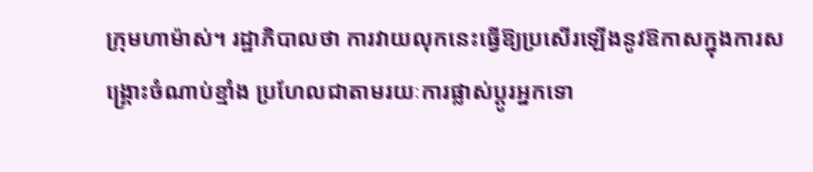ក្រុមហាម៉ាស់។ រដ្ឋាភិបាលថា ការវាយលុកនេះធ្វើឱ្យប្រសើរឡើងនូវឱកាសក្នុងការសង្គ្រោះចំណាប់ខ្មាំង ប្រហែលជាតាមរយៈការផ្លាស់ប្តូរអ្នកទោ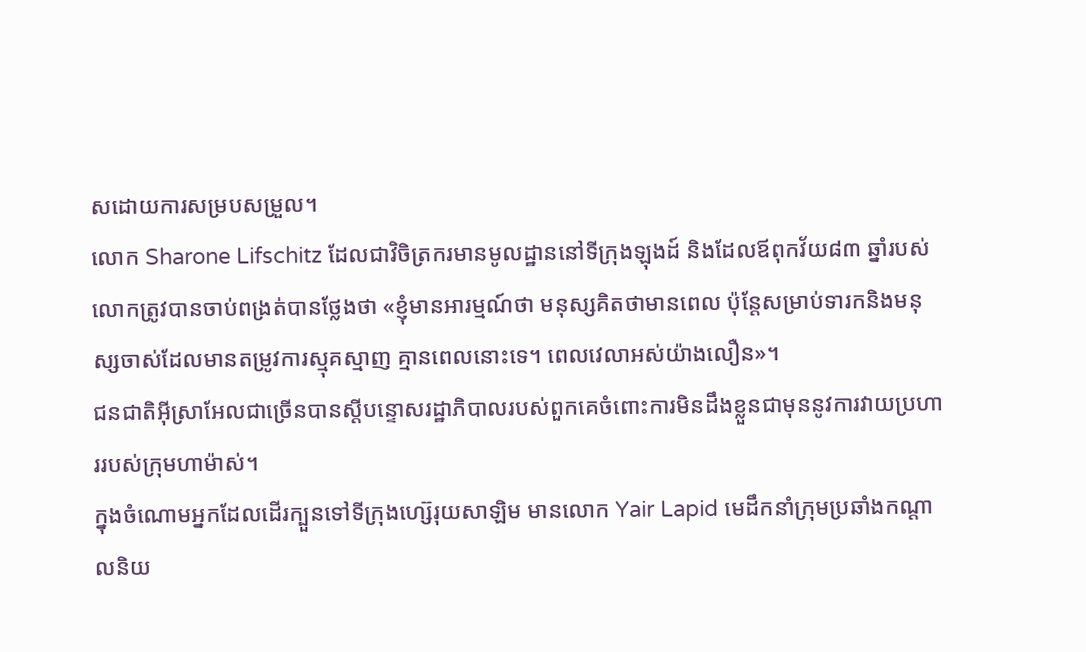សដោយការសម្របសម្រួល។
លោក Sharone Lifschitz ដែលជាវិចិត្រករមានមូលដ្ឋាននៅទីក្រុងឡុងដ៍ និងដែលឪពុកវ័យ៨៣ ឆ្នាំរបស់លោកត្រូវបានចាប់ពង្រត់បានថ្លែងថា «ខ្ញុំមានអារម្មណ៍ថា មនុស្សគិតថាមានពេល ប៉ុន្តែសម្រាប់ទារកនិងមនុស្សចាស់ដែលមានតម្រូវការស្មុគស្មាញ គ្មានពេលនោះទេ។ ពេលវេលាអស់យ៉ាងលឿន»។
ជនជាតិអ៊ីស្រាអែលជាច្រើនបានស្តីបន្ទោសរដ្ឋាភិបាលរបស់ពួកគេចំពោះការមិនដឹងខ្លួនជាមុននូវការវាយប្រហាររបស់ក្រុមហាម៉ាស់។
ក្នុងចំណោមអ្នកដែលដើរក្បួនទៅទីក្រុងហ្ស៊េរុយសាឡិម មានលោក Yair Lapid មេដឹកនាំក្រុមប្រឆាំងកណ្តាលនិយ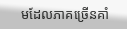មដែលភាគច្រើនគាំ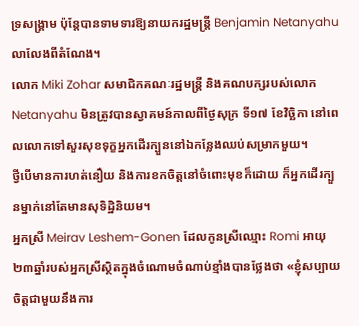ទ្រសង្រ្គាម ប៉ុន្តែបានទាមទារឱ្យនាយករដ្ឋមន្ត្រី Benjamin Netanyahu លាលែងពីតំណែង។
លោក Miki Zohar សមាជិកគណៈរដ្ឋមន្ត្រី និងគណបក្សរបស់លោក Netanyahu មិនត្រូវបានស្វាគមន៍កាលពីថ្ងៃសុក្រ ទី១៧ ខែវិច្ឆិកា នៅពេលលោកទៅសួរសុខទុក្ខអ្នកដើរក្បួននៅឯកន្លែងឈប់សម្រាកមួយ។
ថ្វីបើមានការហត់នឿយ និងការខកចិត្តនៅចំពោះមុខក៏ដោយ ក៏អ្នកដើរក្បួនម្នាក់នៅតែមានសុទិដ្ឋិនិយម។
អ្នកស្រី Meirav Leshem-Gonen ដែលកូនស្រីឈ្មោះ Romi អាយុ២៣ឆ្នាំរបស់អ្នកស្រីស្ថិតក្នុងចំណោមចំណាប់ខ្មាំងបានថ្លែងថា «ខ្ញុំសប្បាយចិត្តជាមួយនឹងការ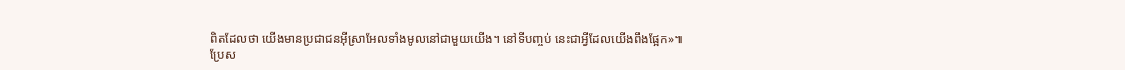ពិតដែលថា យើងមានប្រជាជនអ៊ីស្រាអែលទាំងមូលនៅជាមួយយើង។ នៅទីបញ្ចប់ នេះជាអ្វីដែលយើងពឹងផ្អែក»៕
ប្រែស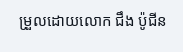ម្រួលដោយលោក ជឹង ប៉ូជីន